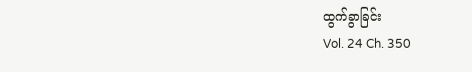ထွက်ခွာခြင်း
Vol. 24 Ch. 350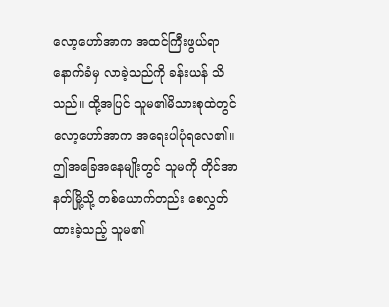လော့ဟော်အာက အထင်ကြီးဖွယ်ရာနောက်ခံမှ လာခဲ့သည်ကို ခန်းယန် သိသည်။ ထို့အပြင် သူမ၏မိသားစုထဲတွင် လော့ဟော်အာက အရေးပါပုံရလေ၏။
ဤအခြေအနေမျိုးတွင် သူမကို တိုင်အာနတ်မြို့သို့ တစ်ယောက်တည်း စေလွှတ်ထားခဲ့သည့် သူမ၏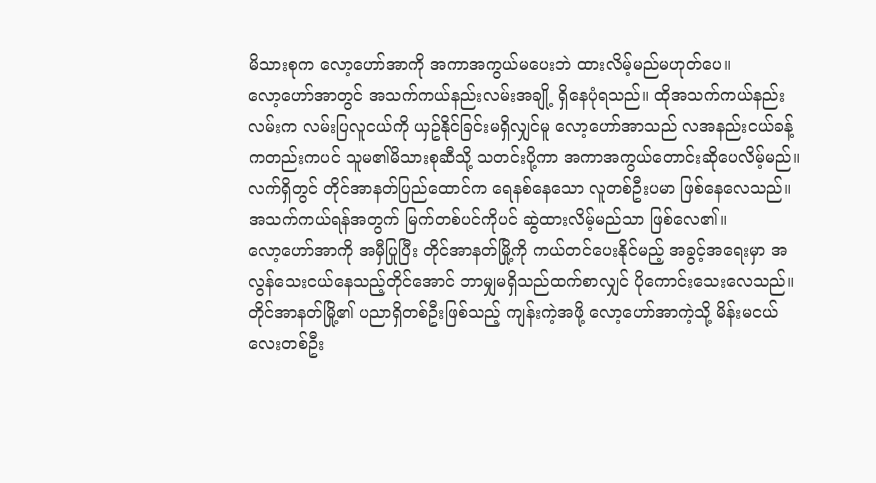မိသားစုက လော့ဟော်အာကို အကာအကွယ်မပေးဘဲ ထားလိမ့်မည်မဟုတ်ပေ။
လော့ဟော်အာတွင် အသက်ကယ်နည်းလမ်းအချို့ ရှိနေပုံရသည်။ ထိုအသက်ကယ်နည်းလမ်းက လမ်းပြလူငယ်ကို ယှဥ်နိုင်ခြင်းမရှိလျှင်မူ လော့ဟော်အာသည် လအနည်းငယ်ခန့်ကတည်းကပင် သူမ၏မိသားစုဆီသို့ သတင်းပို့ကာ အကာအကွယ်တောင်းဆိုပေလိမ့်မည်။
လက်ရှိတွင် တိုင်အာနတ်ပြည်ထောင်က ရေနစ်နေသော လူတစ်ဦးပမာ ဖြစ်နေလေသည်။ အသက်ကယ်ရန်အတွက် မြက်တစ်ပင်ကိုပင် ဆွဲထားလိမ့်မည်သာ ဖြစ်လေ၏။
လော့ဟော်အာကို အမှီပြုပြီး တိုင်အာနတ်မြို့ကို ကယ်တင်ပေးနိုင်မည့် အခွင့်အရေးမှာ အလွန်သေးငယ်နေသည့်တိုင်အောင် ဘာမျှမရှိသည်ထက်စာလျှင် ပိုကောင်းသေးလေသည်။
တိုင်အာနတ်မြို့၏ ပညာရှိတစ်ဦးဖြစ်သည့် ကျန်းကဲ့အဖို့ လော့ဟော်အာကဲ့သို့ မိန်းမငယ်လေးတစ်ဦး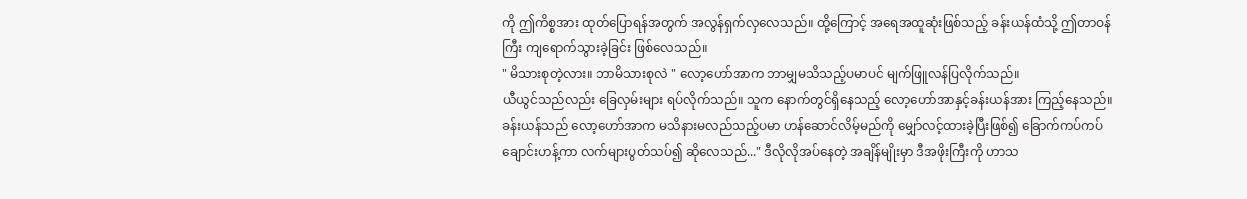ကို ဤကိစ္စအား ထုတ်ပြောရန်အတွက် အလွန်ရှက်လှလေသည်။ ထို့ကြောင့် အရေအထူဆုံးဖြစ်သည့် ခန်းယန်ထံသို့ ဤတာဝန်ကြီး ကျရောက်သွားခဲ့ခြင်း ဖြစ်လေသည်။
" မိသားစုတဲ့လား။ ဘာမိသားစုလဲ " လော့ဟော်အာက ဘာမျှမသိသည့်ပမာပင် မျက်ဖြူလန်ပြလိုက်သည်။
ယီယွင်သည်လည်း ခြေလှမ်းများ ရပ်လိုက်သည်။ သူက နောက်တွင်ရှိနေသည့် လော့ဟော်အာနှင့်ခန်းယန်အား ကြည့်နေသည်။
ခန်းယန်သည် လော့ဟော်အာက မသိနားမလည်သည့်ပမာ ဟန်ဆောင်လိမ့်မည်ကို မျှော်လင့်ထားခဲ့ပြီးဖြစ်၍ ခြောက်ကပ်ကပ်ချောင်းဟန့်ကာ လက်များပွတ်သပ်၍ ဆိုလေသည်..." ဒီလိုလိုအပ်နေတဲ့ အချိန်မျိုးမှာ ဒီအဖိုးကြီးကို ဟာသ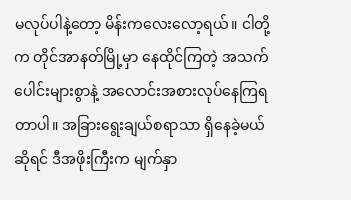မလုပ်ပါနဲ့တော့ မိန်းကလေးလော့ရယ်။ ငါတို့က တိုင်အာနတ်မြို့မှာ နေထိုင်ကြတဲ့ အသက်ပေါင်းများစွာနဲ့ အလောင်းအစားလုပ်နေကြရတာပါ။ အခြားရွေးချယ်စရာသာ ရှိနေခဲ့မယ်ဆိုရင် ဒီအဖိုးကြီးက မျက်နှာ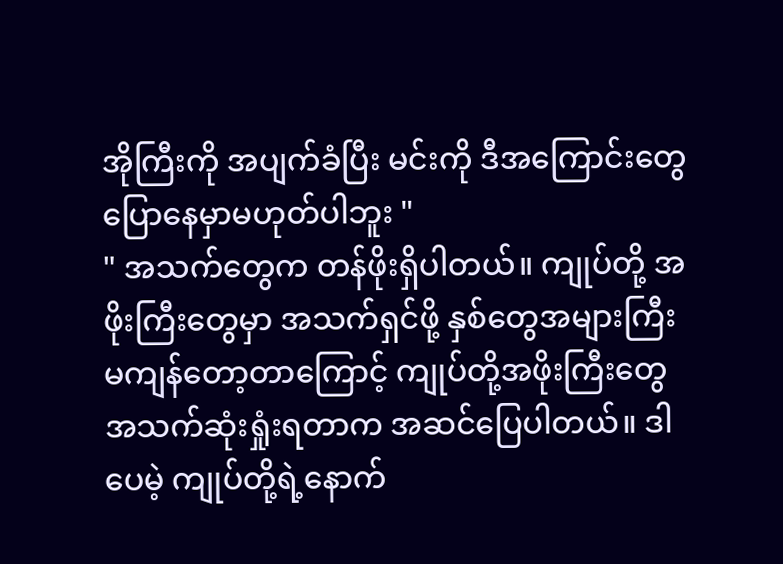အိုကြီးကို အပျက်ခံပြီး မင်းကို ဒီအကြောင်းတွေ ပြောနေမှာမဟုတ်ပါဘူး "
" အသက်တွေက တန်ဖိုးရှိပါတယ်။ ကျုပ်တို့ အဖိုးကြီးတွေမှာ အသက်ရှင်ဖို့ နှစ်တွေအများကြီး မကျန်တော့တာကြောင့် ကျုပ်တို့အဖိုးကြီးတွေ အသက်ဆုံးရှုံးရတာက အဆင်ပြေပါတယ်။ ဒါပေမဲ့ ကျုပ်တို့ရဲ့နောက်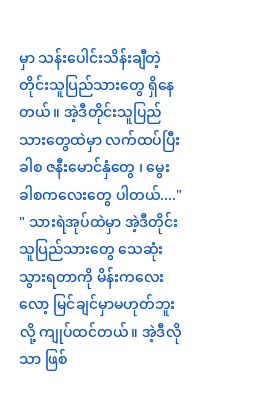မှာ သန်းပေါင်းသိန်းချီတဲ့ တိုင်းသူပြည်သားတွေ ရှိနေတယ်။ အဲ့ဒီတိုင်းသူပြည်သားတွေထဲမှာ လက်ထပ်ပြီးခါစ ဇနီးမောင်နှံတွေ ၊ မွေးခါစကလေးတွေ ပါတယ်...."
" သားရဲအုပ်ထဲမှာ အဲ့ဒီတိုင်းသူပြည်သားတွေ သေဆုံးသွားရတာကို မိန်းကလေးလော့ မြင်ချင်မှာမဟုတ်ဘူးလို့ ကျုပ်ထင်တယ်။ အဲ့ဒီလိုသာ ဖြစ်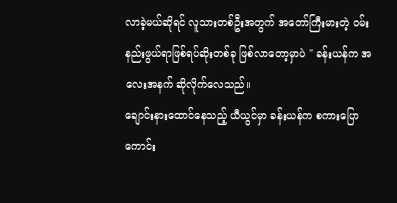လာခဲ့မယ်ဆိုရင် လူသားတစ်ဦးအတွက် အတော်ကြီးမားတဲ့ ဝမ်းနည်းဖွယ်ရာဖြစ်ရပ်ဆိုးတစ်ခု ဖြစ်လာတော့မှာပဲ " ခန်းယန်က အလေးအနက် ဆိုလိုက်လေသည်။
ချောင်းနားထောင်နေသည့် ယီယွင်မှာ ခန်းယန်က စကားပြောကောင်း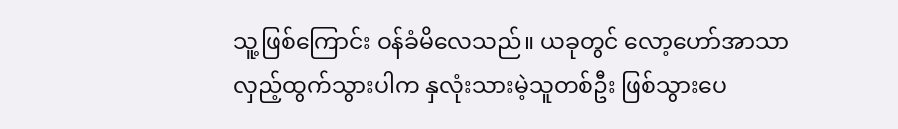သူ့ဖြစ်ကြောင်း ဝန်ခံမိလေသည်။ ယခုတွင် လော့ဟော်အာသာ လှည့်ထွက်သွားပါက နှလုံးသားမဲ့သူတစ်ဦး ဖြစ်သွားပေ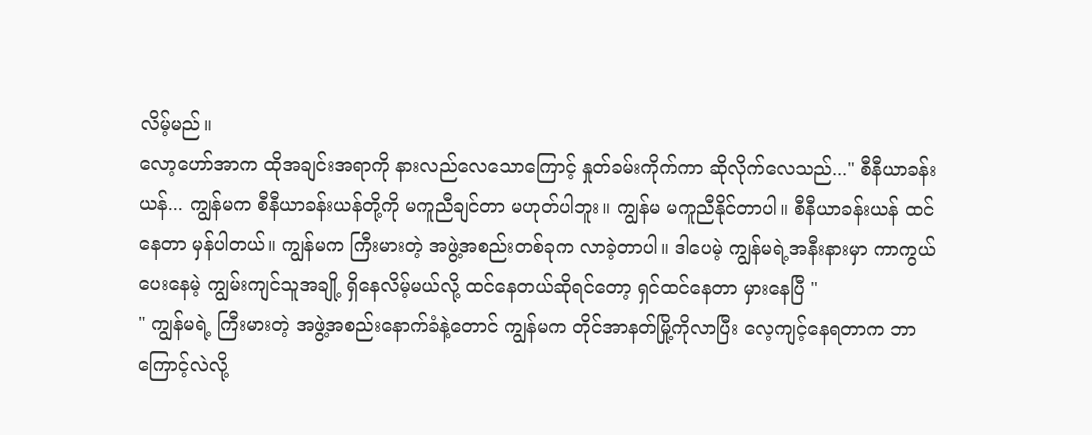လိမ့်မည်။
လော့ဟော်အာက ထိုအချင်းအရာကို နားလည်လေသောကြောင့် နှုတ်ခမ်းကိုက်ကာ ဆိုလိုက်လေသည်..." စီနီယာခန်းယန်... ကျွန်မက စီနီယာခန်းယန်တို့ကို မကူညီချင်တာ မဟုတ်ပါဘူး။ ကျွန်မ မကူညီနိုင်တာပါ။ စီနီယာခန်းယန် ထင်နေတာ မှန်ပါတယ်။ ကျွန်မက ကြီးမားတဲ့ အဖွဲ့အစည်းတစ်ခုက လာခဲ့တာပါ။ ဒါပေမဲ့ ကျွန်မရဲ့အနီးနားမှာ ကာကွယ်ပေးနေမဲ့ ကျွမ်းကျင်သူအချို့ ရှိနေလိမ့်မယ်လို့ ထင်နေတယ်ဆိုရင်တော့ ရှင်ထင်နေတာ မှားနေပြီ "
" ကျွန်မရဲ့ ကြီးမားတဲ့ အဖွဲ့အစည်းနောက်ခံနဲ့တောင် ကျွန်မက တိုင်အာနတ်မြို့ကိုလာပြီး လေ့ကျင့်နေရတာက ဘာကြောင့်လဲလို့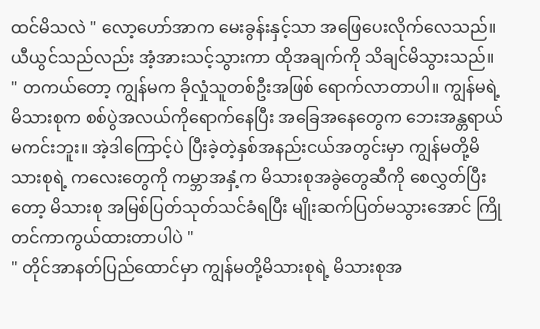ထင်မိသလဲ " လော့ဟော်အာက မေးခွန်းနှင့်သာ အဖြေပေးလိုက်လေသည်။ ယီယွင်သည်လည်း အံ့အားသင့်သွားကာ ထိုအချက်ကို သိချင်မိသွားသည်။
" တကယ်တော့ ကျွန်မက ခိုလှုံသူတစ်ဦးအဖြစ် ရောက်လာတာပါ။ ကျွန်မရဲ့မိသားစုက စစ်ပွဲအလယ်ကိုရောက်နေပြီး အခြေအနေတွေက ဘေးအန္တရာယ်မကင်းဘူး။ အဲ့ဒါကြောင့်ပဲ ပြီးခဲ့တဲ့နှစ်အနည်းငယ်အတွင်းမှာ ကျွန်မတို့မိသားစုရဲ့ ကလေးတွေကို ကမ္ဘာအနှံ့က မိသားစုအခွဲတွေဆီကို စေလွှတ်ပြီးတော့ မိသားစု အမြစ်ပြတ်သုတ်သင်ခံရပြီး မျိုးဆက်ပြတ်မသွားအောင် ကြိုတင်ကာကွယ်ထားတာပါပဲ "
" တိုင်အာနတ်ပြည်ထောင်မှာ ကျွန်မတို့မိသားစုရဲ့ မိသားစုအ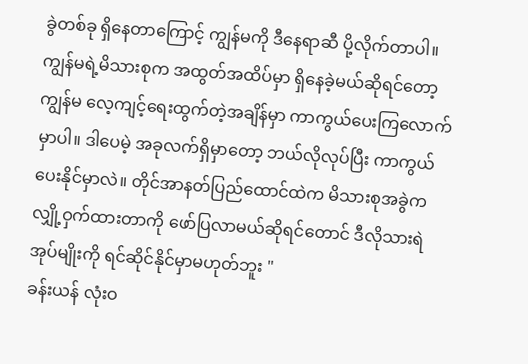ခွဲတစ်ခု ရှိနေတာကြောင့် ကျွန်မကို ဒီနေရာဆီ ပို့လိုက်တာပါ။ ကျွန်မရဲ့မိသားစုက အထွတ်အထိပ်မှာ ရှိနေခဲ့မယ်ဆိုရင်တော့ ကျွန်မ လေ့ကျင့်ရေးထွက်တဲ့အချိန်မှာ ကာကွယ်ပေးကြလောက်မှာပါ။ ဒါပေမဲ့ အခုလက်ရှိမှာတော့ ဘယ်လိုလုပ်ပြီး ကာကွယ်ပေးနိုင်မှာလဲ။ တိုင်အာနတ်ပြည်ထောင်ထဲက မိသားစုအခွဲက လျှို့ဝှက်ထားတာကို ဖော်ပြလာမယ်ဆိုရင်တောင် ဒီလိုသားရဲအုပ်မျိုးကို ရင်ဆိုင်နိုင်မှာမဟုတ်ဘူး "
ခန်းယန် လုံးဝ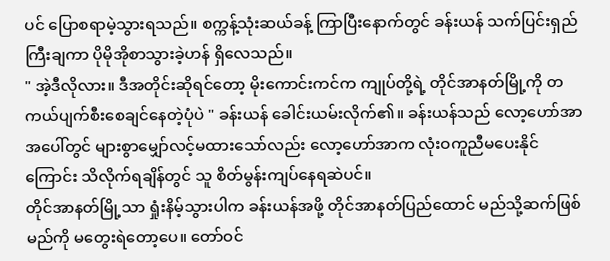ပင် ပြောစရာမဲ့သွားရသည်။ စက္ကန့်သုံးဆယ်ခန့် ကြာပြီးနောက်တွင် ခန်းယန် သက်ပြင်းရှည်ကြီးချကာ ပိုမိုအိုစာသွားခဲ့ဟန် ရှိလေသည်။
" အဲ့ဒီလိုလား။ ဒီအတိုင်းဆိုရင်တော့ မိုးကောင်းကင်က ကျုပ်တို့ရဲ့ တိုင်အာနတ်မြို့ကို တကယ်ပျက်စီးစေချင်နေတဲ့ပုံပဲ " ခန်းယန် ခေါင်းယမ်းလိုက်၏။ ခန်းယန်သည် လော့ဟော်အာအပေါ်တွင် များစွာမျှော်လင့်မထားသော်လည်း လော့ဟော်အာက လုံးဝကူညီမပေးနိုင်ကြောင်း သိလိုက်ရချိန်တွင် သူ စိတ်မွန်းကျပ်နေရဆဲပင်။
တိုင်အာနတ်မြို့သာ ရှုံးနိမ့်သွားပါက ခန်းယန်အဖို့ တိုင်အာနတ်ပြည်ထောင် မည်သို့ဆက်ဖြစ်မည်ကို မတွေးရဲတော့ပေ။ တော်ဝင်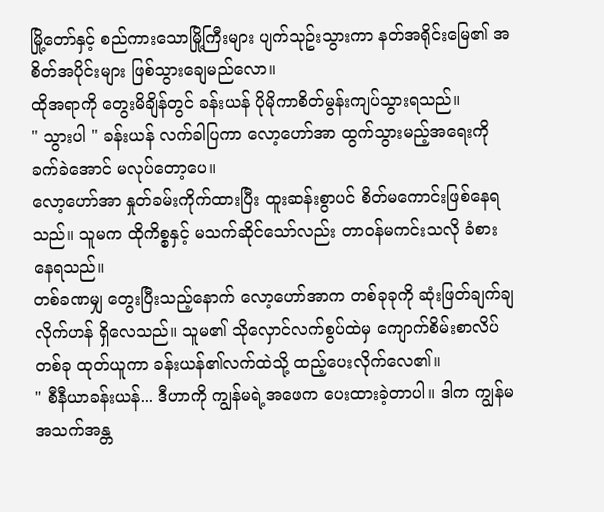မြို့တော်နှင့် စည်ကားသောမြို့ကြီးများ ပျက်သုဥ်းသွားကာ နတ်အရိုင်းမြေ၏ အစိတ်အပိုင်းများ ဖြစ်သွားချေမည်လော။
ထိုအရာကို တွေးမိချိန်တွင် ခန်းယန် ပိုမိုကာစိတ်မွန်းကျပ်သွားရသည်။
" သွားပါ " ခန်းယန် လက်ခါပြကာ လော့ဟော်အာ ထွက်သွားမည့်အရေးကို ခက်ခဲအောင် မလုပ်တော့ပေ။
လော့ဟော်အာ နှုတ်ခမ်းကိုက်ထားပြီး ထူးဆန်းစွာပင် စိတ်မကောင်းဖြစ်နေရသည်။ သူမက ထိုကိစ္စနှင့် မသက်ဆိုင်သော်လည်း တာဝန်မကင်းသလို ခံစားနေရသည်။
တစ်ခဏမျှ တွေးပြီးသည့်နောက် လော့ဟော်အာက တစ်ခုခုကို ဆုံးဖြတ်ချက်ချလိုက်ဟန် ရှိလေသည်။ သူမ၏ သိုလှောင်လက်စွပ်ထဲမှ ကျောက်စိမ်းစာလိပ်တစ်ခု ထုတ်ယူကာ ခန်းယန်၏လက်ထဲသို့ ထည့်ပေးလိုက်လေ၏။
" စီနီယာခန်းယန်... ဒီဟာကို ကျွန်မရဲ့အဖေက ပေးထားခဲ့တာပါ။ ဒါက ကျွန်မ အသက်အန္တ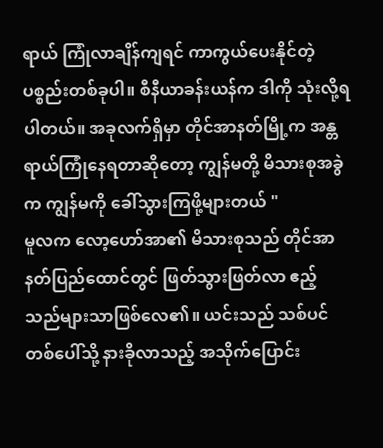ရာယ် ကြုံလာချိန်ကျရင် ကာကွယ်ပေးနိုင်တဲ့ ပစ္စည်းတစ်ခုပါ။ စီနီယာခန်းယန်က ဒါကို သုံးလို့ရပါတယ်။ အခုလက်ရှိမှာ တိုင်အာနတ်မြို့က အန္တရာယ်ကြုံနေရတာဆိုတော့ ကျွန်မတို့ မိသားစုအခွဲက ကျွန်မကို ခေါ်သွားကြဖို့များတယ် "
မူလက လော့ဟော်အာ၏ မိသားစုသည် တိုင်အာနတ်ပြည်ထောင်တွင် ဖြတ်သွားဖြတ်လာ ဧည့်သည်များသာဖြစ်လေ၏။ ယင်းသည် သစ်ပင်တစ်ပေါ်သို့ နားခိုလာသည့် အသိုက်ပြောင်း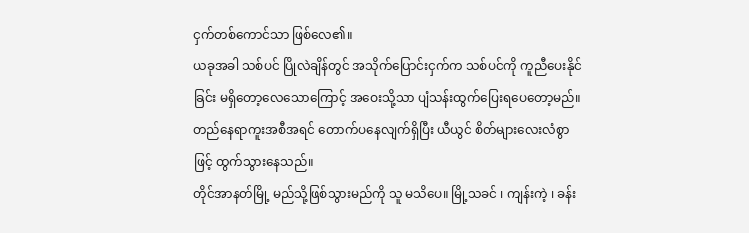ငှက်တစ်ကောင်သာ ဖြစ်လေ၏။
ယခုအခါ သစ်ပင် ပြိုလဲချိန်တွင် အသိုက်ပြောင်းငှက်က သစ်ပင်ကို ကူညီပေးနိုင်ခြင်း မရှိတော့လေသောကြောင့် အဝေးသို့သာ ပျံသန်းထွက်ပြေးရပေတော့မည်။
တည်နေရာကူးအစီအရင် တောက်ပနေလျက်ရှိပြီး ယီယွင် စိတ်များလေးလံစွာဖြင့် ထွက်သွားနေသည်။
တိုင်အာနတ်မြို့ မည်သို့ဖြစ်သွားမည်ကို သူ မသိပေ။ မြို့သခင် ၊ ကျန်းကဲ့ ၊ ခန်း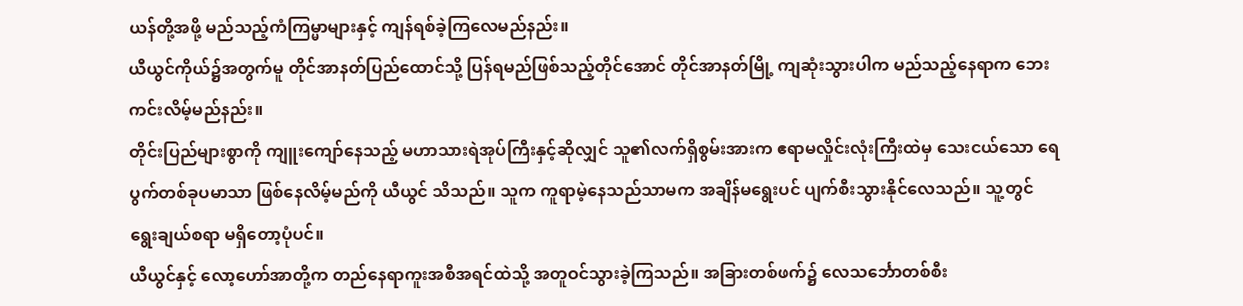ယန်တို့အဖို့ မည်သည့်ကံကြမ္မာများနှင့် ကျန်ရစ်ခဲ့ကြလေမည်နည်း။
ယီယွင်ကိုယ်၌အတွက်မူ တိုင်အာနတ်ပြည်ထောင်သို့ ပြန်ရမည်ဖြစ်သည့်တိုင်အောင် တိုင်အာနတ်မြို့ ကျဆုံးသွားပါက မည်သည့်နေရာက ဘေးကင်းလိမ့်မည်နည်း။
တိုင်းပြည်များစွာကို ကျူးကျော်နေသည့် မဟာသားရဲအုပ်ကြီးနှင့်ဆိုလျှင် သူ၏လက်ရှိစွမ်းအားက ဧရာမလှိုင်းလုံးကြီးထဲမှ သေးငယ်သော ရေပွက်တစ်ခုပမာသာ ဖြစ်နေလိမ့်မည်ကို ယီယွင် သိသည်။ သူက ကူရာမဲ့နေသည်သာမက အချိန်မရွေးပင် ပျက်စီးသွားနိုင်လေသည်။ သူ့တွင် ရွေးချယ်စရာ မရှိတော့ပုံပင်။
ယီယွင်နှင့် လော့ဟော်အာတို့က တည်နေရာကူးအစီအရင်ထဲသို့ အတူဝင်သွားခဲ့ကြသည်။ အခြားတစ်ဖက်၌ လေသင်္ဘောတစ်စီး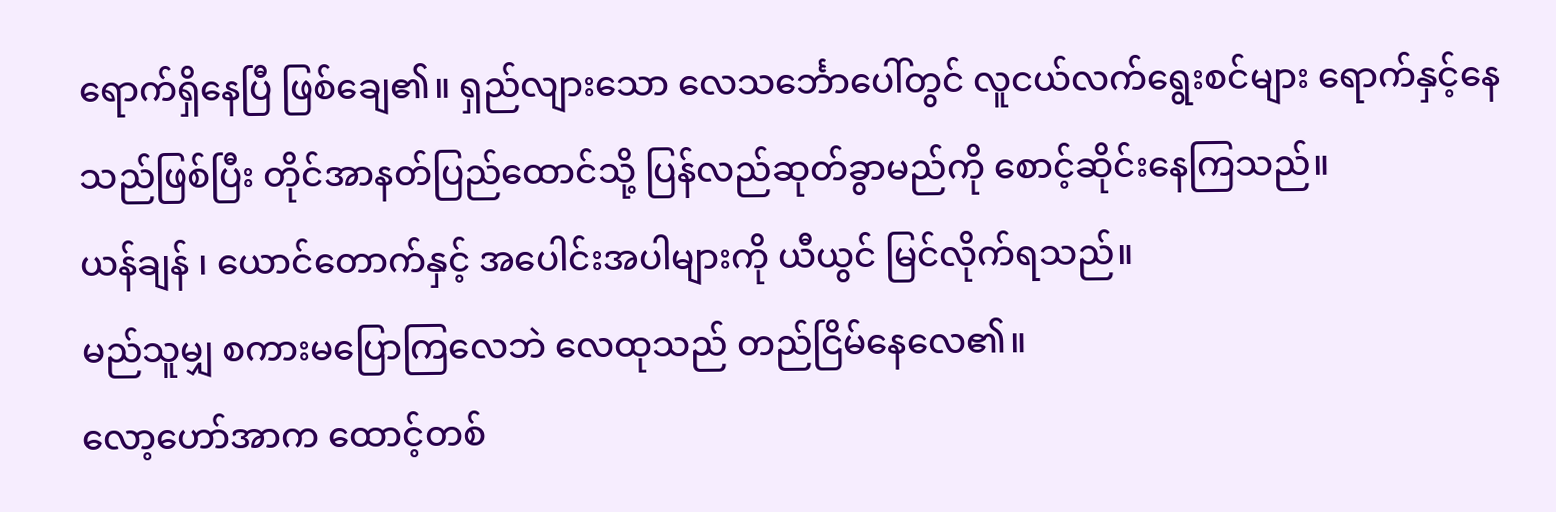ရောက်ရှိနေပြီ ဖြစ်ချေ၏။ ရှည်လျားသော လေသင်္ဘောပေါ်တွင် လူငယ်လက်ရွေးစင်များ ရောက်နှင့်နေသည်ဖြစ်ပြီး တိုင်အာနတ်ပြည်ထောင်သို့ ပြန်လည်ဆုတ်ခွာမည်ကို စောင့်ဆိုင်းနေကြသည်။
ယန်ချန် ၊ ယောင်တောက်နှင့် အပေါင်းအပါများကို ယီယွင် မြင်လိုက်ရသည်။
မည်သူမျှ စကားမပြောကြလေဘဲ လေထုသည် တည်ငြိမ်နေလေ၏။
လော့ဟော်အာက ထောင့်တစ်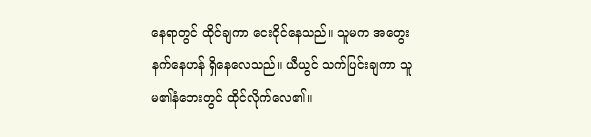နေရာတွင် ထိုင်ချကာ ငေးငိုင်နေသည်။ သူမက အတွေးနက်နေဟန် ရှိနေလေသည်။ ယီယွင် သက်ပြင်းချကာ သူမ၏နံဘေးတွင် ထိုင်လိုက်လေ၏။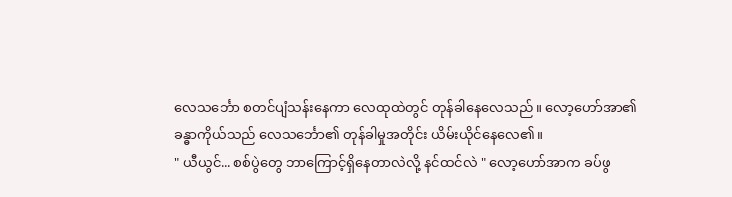လေသင်္ဘော စတင်ပျံသန်းနေကာ လေထုထဲတွင် တုန်ခါနေလေသည်။ လော့ဟော်အာ၏ ခန္ဓာကိုယ်သည် လေသင်္ဘော၏ တုန်ခါမှုအတိုင်း ယိမ်းယိုင်နေလေ၏။
" ယီယွင်... စစ်ပွဲတွေ ဘာကြောင့်ရှိနေတာလဲလို့ နင်ထင်လဲ " လော့ဟော်အာက ခပ်ဖွ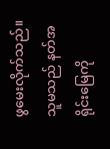ဖွမေးလိုက်သည်။ သူမသည် နတ်အရိုင်းမြေကို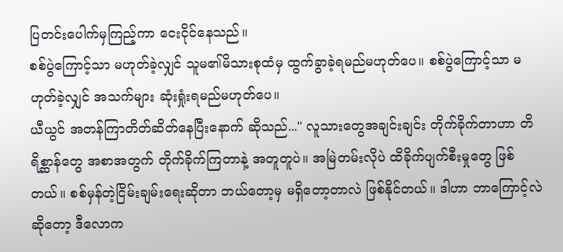ပြတင်းပေါက်မှကြည့်ကာ ငေးငိုင်နေသည်။
စစ်ပွဲကြောင့်သာ မဟုတ်ခဲ့လျှင် သူမ၏မိသားစုထံမှ ထွက်ခွာခဲ့ရမည်မဟုတ်ပေ။ စစ်ပွဲကြောင့်သာ မဟုတ်ခဲ့လျှင် အသက်များ ဆုံးရှုံးရမည်မဟုတ်ပေ။
ယီယွင် အတန်ကြာတိတ်ဆိတ်နေပြီးနောက် ဆိုသည်..." လူသားတွေအချင်းချင်း တိုက်ခိုက်တာဟာ တိရိစ္ဆာန်တွေ အစာအတွက် တိုက်ခိုက်ကြတာနဲ့ အတူတူပဲ။ အမြဲတမ်းလိုပဲ ထိခိုက်ပျက်စီးမှုတွေ ဖြစ်တယ်။ စစ်မှန်တဲ့ငြိမ်းချမ်းရေးဆိုတာ ဘယ်တော့မှ မရှိတော့တာလဲ ဖြစ်နိုင်တယ်။ ဒါဟာ ဘာကြောင့်လဲဆိုတော့ ဒီလောက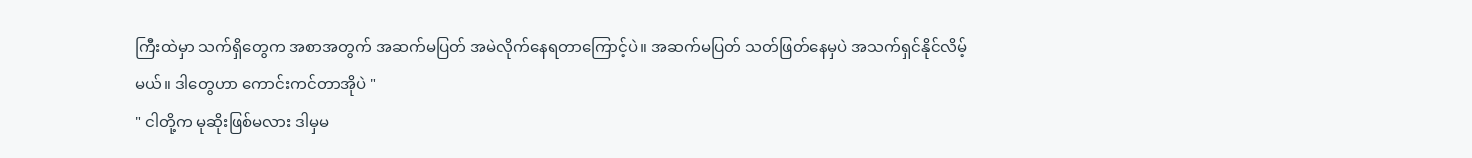ကြီးထဲမှာ သက်ရှိတွေက အစာအတွက် အဆက်မပြတ် အမဲလိုက်နေရတာကြောင့်ပဲ။ အဆက်မပြတ် သတ်ဖြတ်နေမှပဲ အသက်ရှင်နိုင်လိမ့်မယ်။ ဒါတွေဟာ ကောင်းကင်တာအိုပဲ "
" ငါတို့က မုဆိုးဖြစ်မလား ဒါမှမ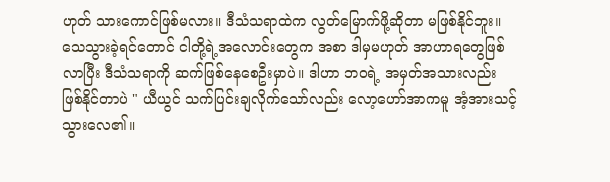ဟုတ် သားကောင်ဖြစ်မလား။ ဒီသံသရာထဲက လွတ်မြောက်ဖို့ဆိုတာ မဖြစ်နိုင်ဘူး။ သေသွားခဲ့ရင်တောင် ငါတို့ရဲ့အလောင်းတွေက အစာ ဒါမှမဟုတ် အာဟာရတွေဖြစ်လာပြီး ဒီသံသရာကို ဆက်ဖြစ်နေစေဦးမှာပဲ။ ဒါဟာ ဘဝရဲ့ အမှတ်အသားလည်း ဖြစ်နိုင်တာပဲ " ယီယွင် သက်ပြင်းချလိုက်သော်လည်း လော့ဟော်အာကမူ အံ့အားသင့်သွားလေ၏။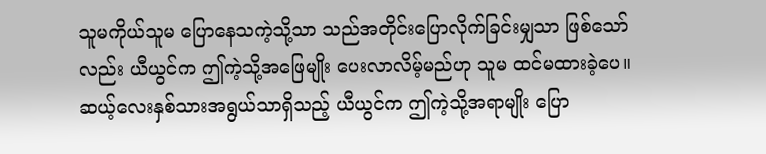သူမကိုယ်သူမ ပြောနေသကဲ့သို့သာ သည်အတိုင်းပြောလိုက်ခြင်းမျှသာ ဖြစ်သော်လည်း ယီယွင်က ဤကဲ့သို့အဖြေမျိုး ပေးလာလိမ့်မည်ဟု သူမ ထင်မထားခဲ့ပေ။
ဆယ့်လေးနှစ်သားအရွယ်သာရှိသည့် ယီယွင်က ဤကဲ့သို့အရာမျိုး ပြော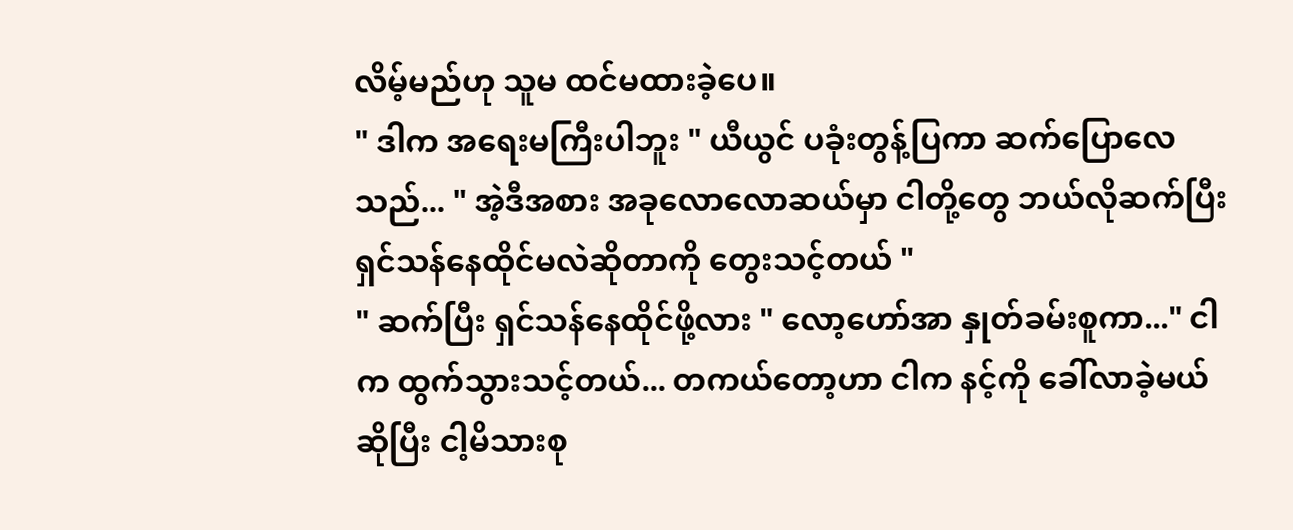လိမ့်မည်ဟု သူမ ထင်မထားခဲ့ပေ။
" ဒါက အရေးမကြီးပါဘူး " ယီယွင် ပခုံးတွန့်ပြကာ ဆက်ပြောလေသည်... " အဲ့ဒီအစား အခုလောလောဆယ်မှာ ငါတို့တွေ ဘယ်လိုဆက်ပြီး ရှင်သန်နေထိုင်မလဲဆိုတာကို တွေးသင့်တယ် "
" ဆက်ပြီး ရှင်သန်နေထိုင်ဖို့လား " လော့ဟော်အာ နှုတ်ခမ်းစူကာ..." ငါက ထွက်သွားသင့်တယ်... တကယ်တော့ဟာ ငါက နင့်ကို ခေါ်လာခဲ့မယ်ဆိုပြီး ငါ့မိသားစု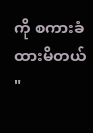ကို စကားခံထားမိတယ် "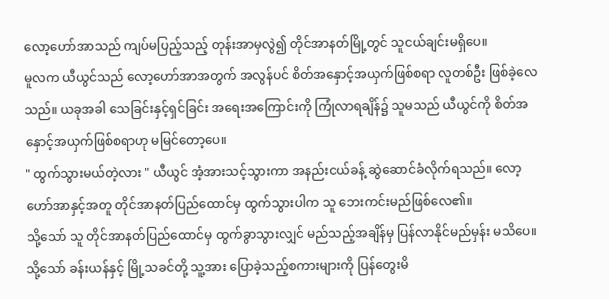လော့ဟော်အာသည် ကျပ်မပြည့်သည့် တုန်းအာမှလွဲ၍ တိုင်အာနတ်မြို့တွင် သူငယ်ချင်းမရှိပေ။
မူလက ယီယွင်သည် လော့ဟော်အာအတွက် အလွန်ပင် စိတ်အနှောင့်အယှက်ဖြစ်စရာ လူတစ်ဦး ဖြစ်ခဲ့လေသည်။ ယခုအခါ သေခြင်းနှင့်ရှင်ခြင်း အရေးအကြောင်းကို ကြုံလာရချိန်၌ သူမသည် ယီယွင်ကို စိတ်အနှောင့်အယှက်ဖြစ်စရာဟု မမြင်တော့ပေ။
" ထွက်သွားမယ်တဲ့လား " ယီယွင် အံ့အားသင့်သွားကာ အနည်းငယ်ခန့် ဆွဲဆောင်ခံလိုက်ရသည်။ လော့ဟော်အာနှင့်အတူ တိုင်အာနတ်ပြည်ထောင်မှ ထွက်သွားပါက သူ ဘေးကင်းမည်ဖြစ်လေ၏။
သို့သော် သူ တိုင်အာနတ်ပြည်ထောင်မှ ထွက်ခွာသွားလျှင် မည်သည့်အချိန်မှ ပြန်လာနိုင်မည်မှန်း မသိပေ။ သို့သော် ခန်းယန်နှင့် မြို့သခင်တို့ သူ့အား ပြောခဲ့သည့်စကားများကို ပြန်တွေးမိ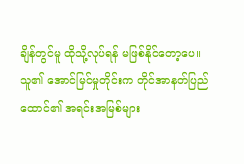ချိန်တွင်မူ ထိုသို့လုပ်ရန် မဖြစ်နိုင်တော့ပေ။
သူ၏ အောင်မြင်မှုတိုင်းက တိုင်အာနတ်ပြည်ထောင်၏ အရင်းအမြစ်များ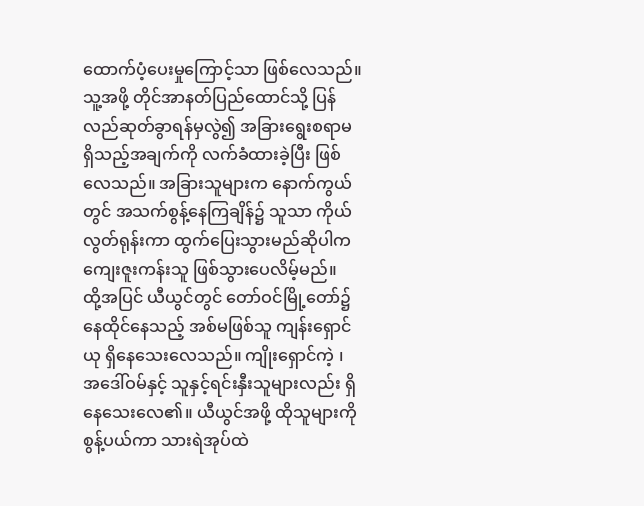ထောက်ပံ့ပေးမှုကြောင့်သာ ဖြစ်လေသည်။ သူ့အဖို့ တိုင်အာနတ်ပြည်ထောင်သို့ ပြန်လည်ဆုတ်ခွာရန်မှလွဲ၍ အခြားရွေးစရာမရှိသည့်အချက်ကို လက်ခံထားခဲ့ပြီး ဖြစ်လေသည်။ အခြားသူများက နောက်ကွယ်တွင် အသက်စွန့်နေကြချိန်၌ သူသာ ကိုယ်လွတ်ရုန်းကာ ထွက်ပြေးသွားမည်ဆိုပါက ကျေးဇူးကန်းသူ ဖြစ်သွားပေလိမ့်မည်။
ထို့အပြင် ယီယွင်တွင် တော်ဝင်မြို့တော်၌ နေထိုင်နေသည့် အစ်မဖြစ်သူ ကျန်းရှောင်ယု ရှိနေသေးလေသည်။ ကျိုးရှောင်ကဲ့ ၊ အဒေါ်ဝမ်နှင့် သူနှင့်ရင်းနှီးသူများလည်း ရှိနေသေးလေ၏။ ယီယွင်အဖို့ ထိုသူများကို စွန့်ပယ်ကာ သားရဲအုပ်ထဲ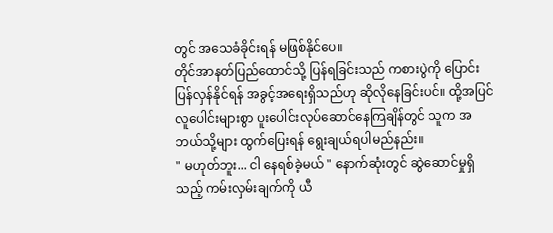တွင် အသေခံခိုင်းရန် မဖြစ်နိုင်ပေ။
တိုင်အာနတ်ပြည်ထောင်သို့ ပြန်ရခြင်းသည် ကစားပွဲကို ပြောင်းပြန်လှန်နိုင်ရန် အခွင့်အရေးရှိသည်ဟု ဆိုလိုနေခြင်းပင်။ ထို့အပြင် လူပေါင်းများစွာ ပူးပေါင်းလုပ်ဆောင်နေကြချိန်တွင် သူက အဘယ်သို့များ ထွက်ပြေးရန် ရွေးချယ်ရပါမည်နည်း။
" မဟုတ်ဘူး... ငါ နေရစ်ခဲ့မယ် " နောက်ဆုံးတွင် ဆွဲဆောင်မှုရှိသည့် ကမ်းလှမ်းချက်ကို ယီ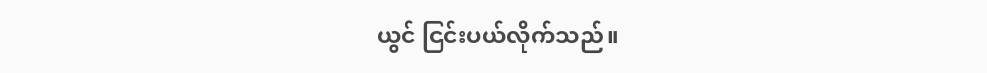ယွင် ငြင်းပယ်လိုက်သည်။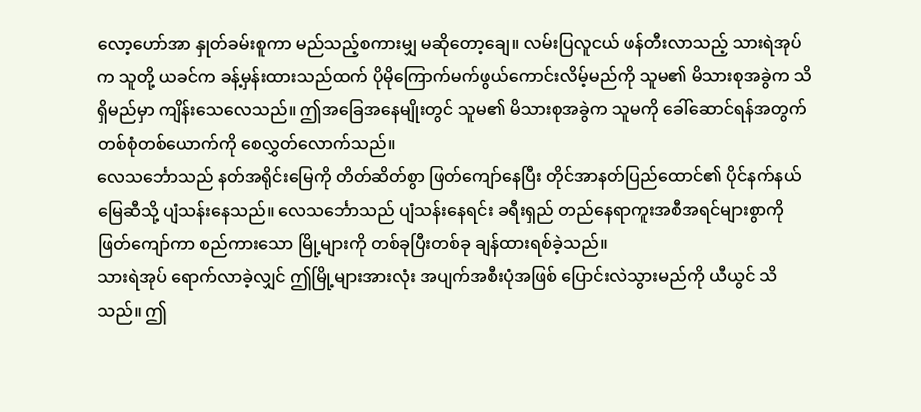လော့ဟော်အာ နှုတ်ခမ်းစူကာ မည်သည့်စကားမျှ မဆိုတော့ချေ။ လမ်းပြလူငယ် ဖန်တီးလာသည့် သားရဲအုပ်က သူတို့ ယခင်က ခန့်မှန်းထားသည်ထက် ပိုမိုကြောက်မက်ဖွယ်ကောင်းလိမ့်မည်ကို သူမ၏ မိသားစုအခွဲက သိရှိမည်မှာ ကျိန်းသေလေသည်။ ဤအခြေအနေမျိုးတွင် သူမ၏ မိသားစုအခွဲက သူမကို ခေါ်ဆောင်ရန်အတွက် တစ်စုံတစ်ယောက်ကို စေလွှတ်လောက်သည်။
လေသင်္ဘောသည် နတ်အရိုင်းမြေကို တိတ်ဆိတ်စွာ ဖြတ်ကျော်နေပြီး တိုင်အာနတ်ပြည်ထောင်၏ ပိုင်နက်နယ်မြေဆီသို့ ပျံသန်းနေသည်။ လေသင်္ဘောသည် ပျံသန်းနေရင်း ခရီးရှည် တည်နေရာကူးအစီအရင်များစွာကို ဖြတ်ကျော်ကာ စည်ကားသော မြို့များကို တစ်ခုပြီးတစ်ခု ချန်ထားရစ်ခဲ့သည်။
သားရဲအုပ် ရောက်လာခဲ့လျှင် ဤမြို့များအားလုံး အပျက်အစီးပုံအဖြစ် ပြောင်းလဲသွားမည်ကို ယီယွင် သိသည်။ ဤ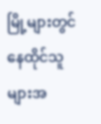မြို့များတွင် နေထိုင်သူများအ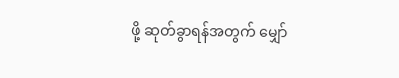ဖို့ ဆုတ်ခွာရန်အတွက် မျှော်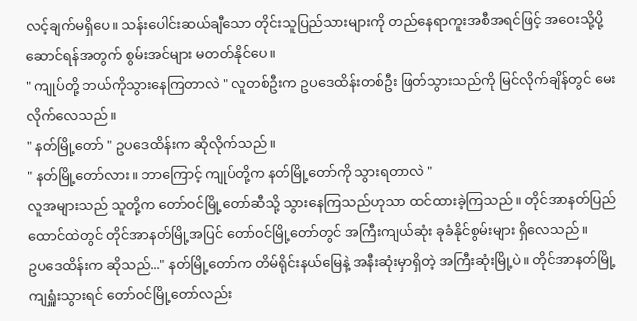လင့်ချက်မရှိပေ။ သန်းပေါင်းဆယ်ချီသော တိုင်းသူပြည်သားများကို တည်နေရာကူးအစီအရင်ဖြင့် အဝေးသို့ပို့ဆောင်ရန်အတွက် စွမ်းအင်များ မတတ်နိုင်ပေ။
" ကျုပ်တို့ ဘယ်ကိုသွားနေကြတာလဲ " လူတစ်ဦးက ဥပဒေထိန်းတစ်ဦး ဖြတ်သွားသည်ကို မြင်လိုက်ချိန်တွင် မေးလိုက်လေသည်။
" နတ်မြို့တော် " ဥပဒေထိန်းက ဆိုလိုက်သည်။
" နတ်မြို့တော်လား။ ဘာကြောင့် ကျုပ်တို့က နတ်မြို့တော်ကို သွားရတာလဲ "
လူအများသည် သူတို့က တော်ဝင်မြို့တော်ဆီသို့ သွားနေကြသည်ဟုသာ ထင်ထားခဲ့ကြသည်။ တိုင်အာနတ်ပြည်ထောင်ထဲတွင် တိုင်အာနတ်မြို့အပြင် တော်ဝင်မြို့တော်တွင် အကြီးကျယ်ဆုံး ခုခံနိုင်စွမ်းများ ရှိလေသည်။
ဥပဒေထိန်းက ဆိုသည်..." နတ်မြို့တော်က တိမ်ရိုင်းနယ်မြေနဲ့ အနီးဆုံးမှာရှိတဲ့ အကြီးဆုံးမြို့ပဲ။ တိုင်အာနတ်မြို့ ကျရှူံးသွားရင် တော်ဝင်မြို့တော်လည်း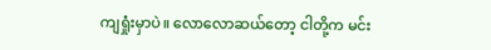ကျရှုံးမှာပဲ။ လောလောဆယ်တော့ ငါတို့က မင်း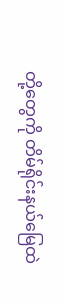တို့တွေကို တိမ်ရိုင်းနယ်မြေထဲ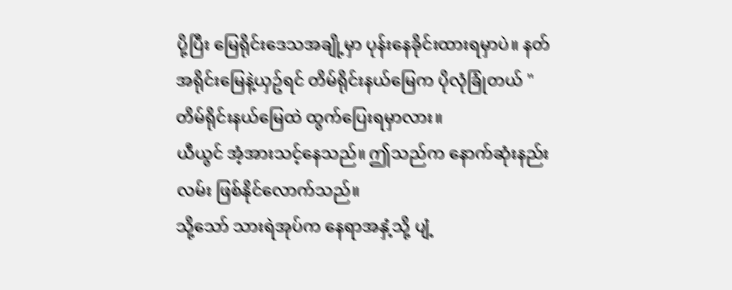ပို့ပြီး မြေရိုင်းဒေသအချို့မှာ ပုန်းနေခိုင်းထားရမှာပဲ။ နတ်အရိုင်းမြေနဲ့ယှဥ်ရင် တိမ်ရိုင်းနယ်မြေက ပိုလုံခြုံတယ် "
တိမ်ရိုင်းနယ်မြေထဲ ထွက်ပြေးရမှာလား။
ယီယွင် အံ့အားသင့်နေသည်။ ဤသည်က နောက်ဆုံးနည်းလမ်း ဖြစ်နိုင်လောက်သည်။
သို့သော် သားရဲအုပ်က နေရာအနှံ့သို့ ပျံ့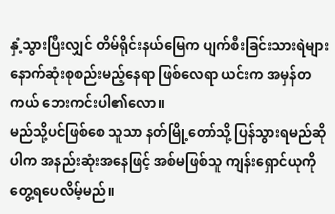နှံ့သွားပြီးလျှင် တိမ်ရိုင်းနယ်မြေက ပျက်စီးခြင်းသားရဲများ နောက်ဆုံးစုစည်းမည့်နေရာ ဖြစ်လေရာ ယင်းက အမှန်တကယ် ဘေးကင်းပါ၏လော။
မည်သို့ပင်ဖြစ်စေ သူသာ နတ်မြို့တော်သို့ ပြန်သွားရမည်ဆိုပါက အနည်းဆုံးအနေဖြင့် အစ်မဖြစ်သူ ကျန်းရှောင်ယုကို တွေ့ရပေလိမ့်မည်။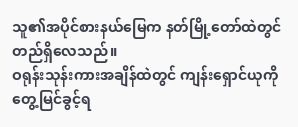သူ၏အပိုင်စားနယ်မြေက နတ်မြို့တော်ထဲတွင် တည်ရှိလေသည်။
ဝရုန်းသုန်းကားအချိန်ထဲတွင် ကျန်းရှောင်ယုကို တွေ့မြင်ခွင့်ရ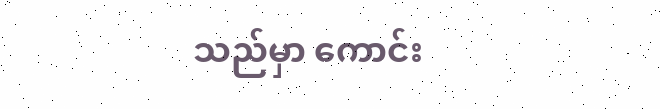သည်မှာ ကောင်း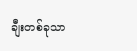ချီးတစ်ခုသာ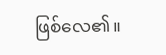ဖြစ်လေ၏။